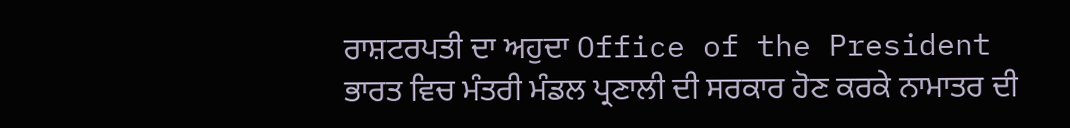ਰਾਸ਼ਟਰਪਤੀ ਦਾ ਅਹੁਦਾ Office of the President
ਭਾਰਤ ਵਿਚ ਮੰਤਰੀ ਮੰਡਲ ਪ੍ਰਣਾਲੀ ਦੀ ਸਰਕਾਰ ਹੋਣ ਕਰਕੇ ਨਾਮਾਤਰ ਦੀ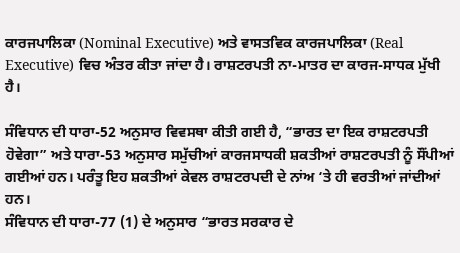ਕਾਰਜਪਾਲਿਕਾ (Nominal Executive) ਅਤੇ ਵਾਸਤਵਿਕ ਕਾਰਜਪਾਲਿਕਾ (Real Executive) ਵਿਚ ਅੰਤਰ ਕੀਤਾ ਜਾਂਦਾ ਹੈ। ਰਾਸ਼ਟਰਪਤੀ ਨਾ-ਮਾਤਰ ਦਾ ਕਾਰਜ-ਸਾਧਕ ਮੁੱਖੀ ਹੈ।

ਸੰਵਿਧਾਨ ਦੀ ਧਾਰਾ-52 ਅਨੁਸਾਰ ਵਿਵਸਥਾ ਕੀਤੀ ਗਈ ਹੈ, “ਭਾਰਤ ਦਾ ਇਕ ਰਾਸ਼ਟਰਪਤੀ ਹੋਵੇਗਾ” ਅਤੇ ਧਾਰਾ-53 ਅਨੁਸਾਰ ਸਮੁੱਚੀਆਂ ਕਾਰਜਸਾਧਕੀ ਸ਼ਕਤੀਆਂ ਰਾਸ਼ਟਰਪਤੀ ਨੂੰ ਸੌਂਪੀਆਂ ਗਈਆਂ ਹਨ। ਪਰੰਤੂ ਇਹ ਸ਼ਕਤੀਆਂ ਕੇਵਲ ਰਾਸ਼ਟਰਪਦੀ ਦੇ ਨਾਂਅ ‘ਤੇ ਹੀ ਵਰਤੀਆਂ ਜਾਂਦੀਆਂ ਹਨ।
ਸੰਵਿਧਾਨ ਦੀ ਧਾਰਾ-77 (1) ਦੇ ਅਨੁਸਾਰ “ਭਾਰਤ ਸਰਕਾਰ ਦੇ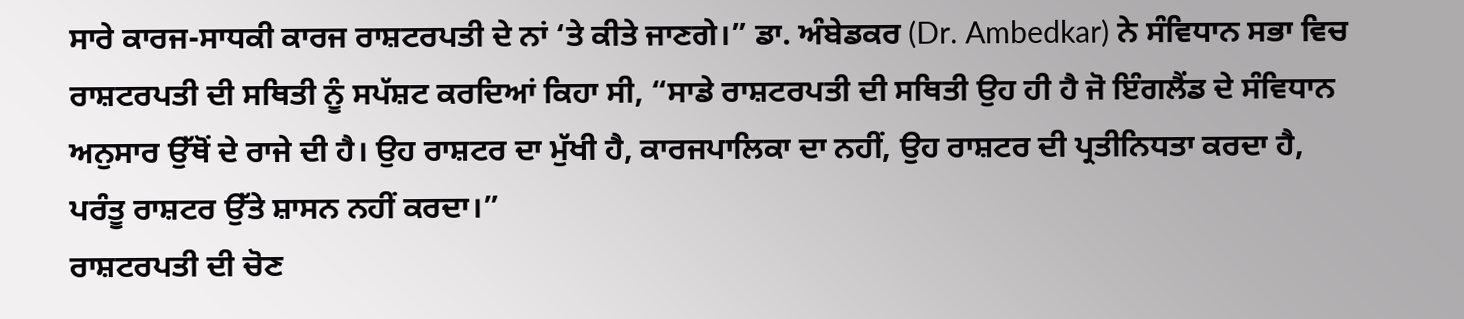ਸਾਰੇ ਕਾਰਜ-ਸਾਧਕੀ ਕਾਰਜ ਰਾਸ਼ਟਰਪਤੀ ਦੇ ਨਾਂ ‘ਤੇ ਕੀਤੇ ਜਾਣਗੇ।” ਡਾ. ਅੰਬੇਡਕਰ (Dr. Ambedkar) ਨੇ ਸੰਵਿਧਾਨ ਸਭਾ ਵਿਚ ਰਾਸ਼ਟਰਪਤੀ ਦੀ ਸਥਿਤੀ ਨੂੰ ਸਪੱਸ਼ਟ ਕਰਦਿਆਂ ਕਿਹਾ ਸੀ, “ਸਾਡੇ ਰਾਸ਼ਟਰਪਤੀ ਦੀ ਸਥਿਤੀ ਉਹ ਹੀ ਹੈ ਜੋ ਇੰਗਲੈਂਡ ਦੇ ਸੰਵਿਧਾਨ ਅਨੁਸਾਰ ਉੱਥੋਂ ਦੇ ਰਾਜੇ ਦੀ ਹੈ। ਉਹ ਰਾਸ਼ਟਰ ਦਾ ਮੁੱਖੀ ਹੈ, ਕਾਰਜਪਾਲਿਕਾ ਦਾ ਨਹੀਂ, ਉਹ ਰਾਸ਼ਟਰ ਦੀ ਪ੍ਰਤੀਨਿਧਤਾ ਕਰਦਾ ਹੈ, ਪਰੰਤੂ ਰਾਸ਼ਟਰ ਉੱਤੇ ਸ਼ਾਸਨ ਨਹੀਂ ਕਰਦਾ।”
ਰਾਸ਼ਟਰਪਤੀ ਦੀ ਚੋਣ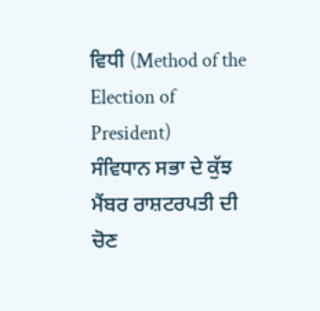ਵਿਧੀ (Method of the Election of President)
ਸੰਵਿਧਾਨ ਸਭਾ ਦੇ ਕੁੱਝ ਮੈਂਬਰ ਰਾਸ਼ਟਰਪਤੀ ਦੀ ਚੋਣ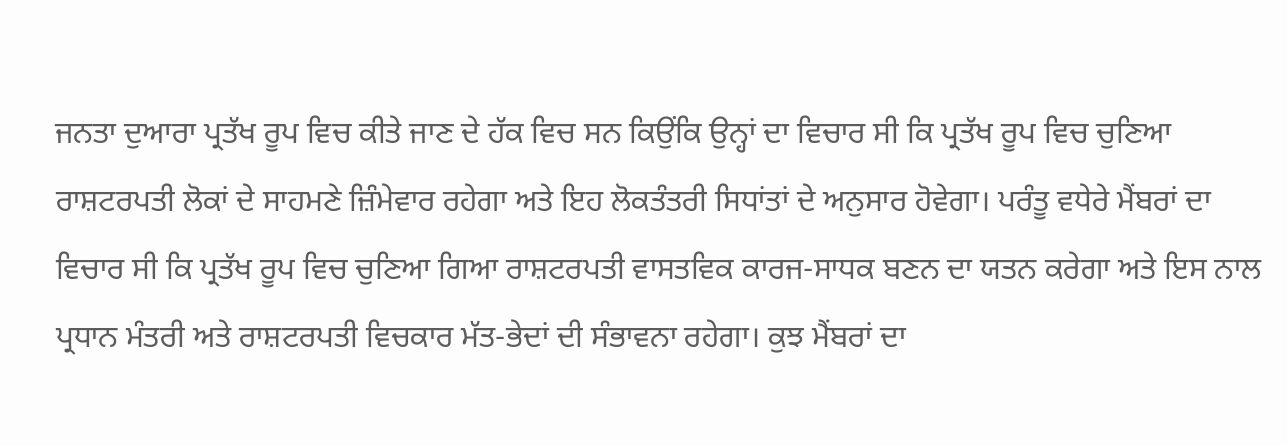ਜਨਤਾ ਦੁਆਰਾ ਪ੍ਰਤੱਖ ਰੂਪ ਵਿਚ ਕੀਤੇ ਜਾਣ ਦੇ ਹੱਕ ਵਿਚ ਸਨ ਕਿਉਂਕਿ ਉਨ੍ਹਾਂ ਦਾ ਵਿਚਾਰ ਸੀ ਕਿ ਪ੍ਰਤੱਖ ਰੂਪ ਵਿਚ ਚੁਣਿਆ ਰਾਸ਼ਟਰਪਤੀ ਲੋਕਾਂ ਦੇ ਸਾਹਮਣੇ ਜ਼ਿੰਮੇਵਾਰ ਰਹੇਗਾ ਅਤੇ ਇਹ ਲੋਕਤੰਤਰੀ ਸਿਧਾਂਤਾਂ ਦੇ ਅਨੁਸਾਰ ਹੋਵੇਗਾ। ਪਰੰਤੂ ਵਧੇਰੇ ਮੈਂਬਰਾਂ ਦਾ ਵਿਚਾਰ ਸੀ ਕਿ ਪ੍ਰਤੱਖ ਰੂਪ ਵਿਚ ਚੁਣਿਆ ਗਿਆ ਰਾਸ਼ਟਰਪਤੀ ਵਾਸਤਵਿਕ ਕਾਰਜ-ਸਾਧਕ ਬਣਨ ਦਾ ਯਤਨ ਕਰੇਗਾ ਅਤੇ ਇਸ ਨਾਲ ਪ੍ਰਧਾਨ ਮੰਤਰੀ ਅਤੇ ਰਾਸ਼ਟਰਪਤੀ ਵਿਚਕਾਰ ਮੱਤ-ਭੇਦਾਂ ਦੀ ਸੰਭਾਵਨਾ ਰਹੇਗਾ। ਕੁਝ ਮੈਂਬਰਾਂ ਦਾ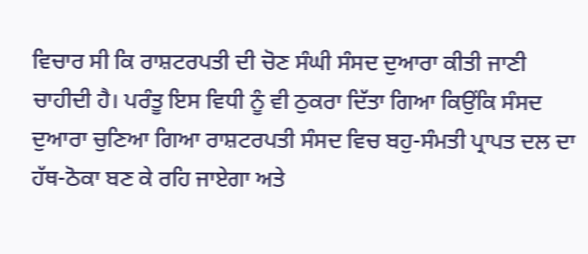ਵਿਚਾਰ ਸੀ ਕਿ ਰਾਸ਼ਟਰਪਤੀ ਦੀ ਚੋਣ ਸੰਘੀ ਸੰਸਦ ਦੁਆਰਾ ਕੀਤੀ ਜਾਣੀ ਚਾਹੀਦੀ ਹੈ। ਪਰੰਤੂ ਇਸ ਵਿਧੀ ਨੂੰ ਵੀ ਠੁਕਰਾ ਦਿੱਤਾ ਗਿਆ ਕਿਉਂਕਿ ਸੰਸਦ ਦੁਆਰਾ ਚੁਣਿਆ ਗਿਆ ਰਾਸ਼ਟਰਪਤੀ ਸੰਸਦ ਵਿਚ ਬਹੁ-ਸੰਮਤੀ ਪ੍ਰਾਪਤ ਦਲ ਦਾ ਹੱਥ-ਠੋਕਾ ਬਣ ਕੇ ਰਹਿ ਜਾਏਗਾ ਅਤੇ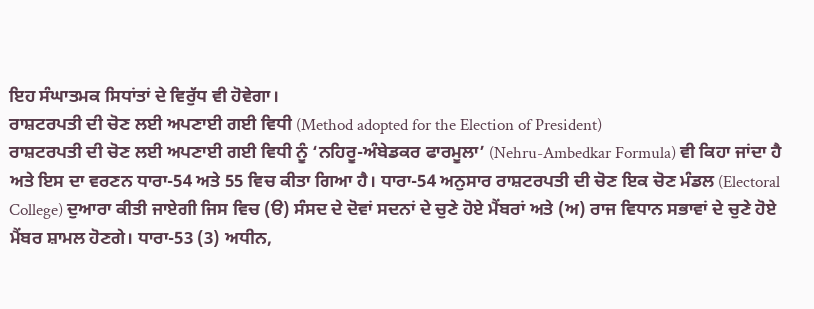ਇਹ ਸੰਘਾਤਮਕ ਸਿਧਾਂਤਾਂ ਦੇ ਵਿਰੁੱਧ ਵੀ ਹੋਵੇਗਾ।
ਰਾਸ਼ਟਰਪਤੀ ਦੀ ਚੋਣ ਲਈ ਅਪਣਾਈ ਗਈ ਵਿਧੀ (Method adopted for the Election of President)
ਰਾਸ਼ਟਰਪਤੀ ਦੀ ਚੋਣ ਲਈ ਅਪਣਾਈ ਗਈ ਵਿਧੀ ਨੂੰ ‘ਨਹਿਰੂ-ਅੰਬੇਡਕਰ ਫਾਰਮੂਲਾ’ (Nehru-Ambedkar Formula) ਵੀ ਕਿਹਾ ਜਾਂਦਾ ਹੈ ਅਤੇ ਇਸ ਦਾ ਵਰਣਨ ਧਾਰਾ-54 ਅਤੇ 55 ਵਿਚ ਕੀਤਾ ਗਿਆ ਹੈ। ਧਾਰਾ-54 ਅਨੁਸਾਰ ਰਾਸ਼ਟਰਪਤੀ ਦੀ ਚੋਣ ਇਕ ਚੋਣ ਮੰਡਲ (Electoral College) ਦੁਆਰਾ ਕੀਤੀ ਜਾਏਗੀ ਜਿਸ ਵਿਚ (ੳ) ਸੰਸਦ ਦੇ ਦੋਵਾਂ ਸਦਨਾਂ ਦੇ ਚੁਣੇ ਹੋਏ ਮੈਂਬਰਾਂ ਅਤੇ (ਅ) ਰਾਜ ਵਿਧਾਨ ਸਭਾਵਾਂ ਦੇ ਚੁਣੇ ਹੋਏ ਮੈਂਬਰ ਸ਼ਾਮਲ ਹੋਣਗੇ। ਧਾਰਾ-53 (3) ਅਧੀਨ,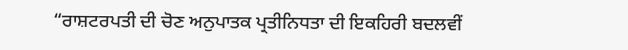“ਰਾਸ਼ਟਰਪਤੀ ਦੀ ਚੋਣ ਅਨੁਪਾਤਕ ਪ੍ਰਤੀਨਿਧਤਾ ਦੀ ਇਕਹਿਰੀ ਬਦਲਵੀਂ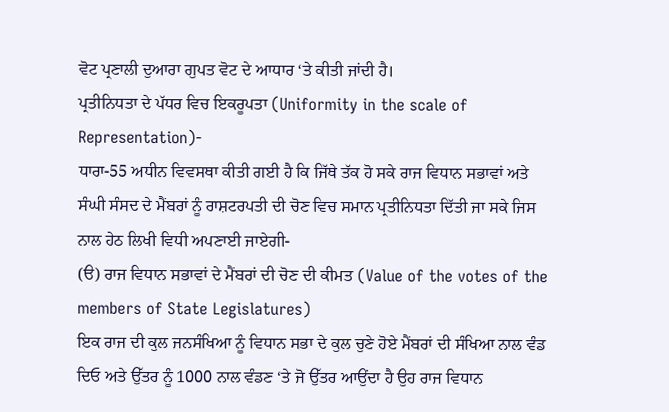ਵੋਟ ਪ੍ਰਣਾਲੀ ਦੁਆਰਾ ਗੁਪਤ ਵੋਟ ਦੇ ਆਧਾਰ ‘ਤੇ ਕੀਤੀ ਜਾਂਦੀ ਹੈ।
ਪ੍ਰਤੀਨਿਧਤਾ ਦੇ ਪੱਧਰ ਵਿਚ ਇਕਰੂਪਤਾ (Uniformity in the scale of Representation)-
ਧਾਰਾ-55 ਅਧੀਨ ਵਿਵਸਥਾ ਕੀਤੀ ਗਈ ਹੈ ਕਿ ਜਿੱਥੇ ਤੱਕ ਹੋ ਸਕੇ ਰਾਜ ਵਿਧਾਨ ਸਭਾਵਾਂ ਅਤੇ ਸੰਘੀ ਸੰਸਦ ਦੇ ਮੈਂਬਰਾਂ ਨੂੰ ਰਾਸ਼ਟਰਪਤੀ ਦੀ ਚੋਣ ਵਿਚ ਸਮਾਨ ਪ੍ਰਤੀਨਿਧਤਾ ਦਿੱਤੀ ਜਾ ਸਕੇ ਜਿਸ ਨਾਲ ਹੇਠ ਲਿਖੀ ਵਿਧੀ ਅਪਣਾਈ ਜਾਏਗੀ-
(ੳ) ਰਾਜ ਵਿਧਾਨ ਸਭਾਵਾਂ ਦੇ ਮੈਂਬਰਾਂ ਦੀ ਚੋਣ ਦੀ ਕੀਮਤ (Value of the votes of the members of State Legislatures)
ਇਕ ਰਾਜ ਦੀ ਕੁਲ ਜਨਸੰਖਿਆ ਨੂੰ ਵਿਧਾਨ ਸਭਾ ਦੇ ਕੁਲ ਚੁਣੇ ਹੋਏ ਮੈਂਬਰਾਂ ਦੀ ਸੰਖਿਆ ਨਾਲ ਵੰਡ ਦਿਓ ਅਤੇ ਉੱਤਰ ਨੂੰ 1000 ਨਾਲ ਵੰਡਣ ‘ਤੇ ਜੋ ਉੱਤਰ ਆਉਂਦਾ ਹੈ ਉਹ ਰਾਜ ਵਿਧਾਨ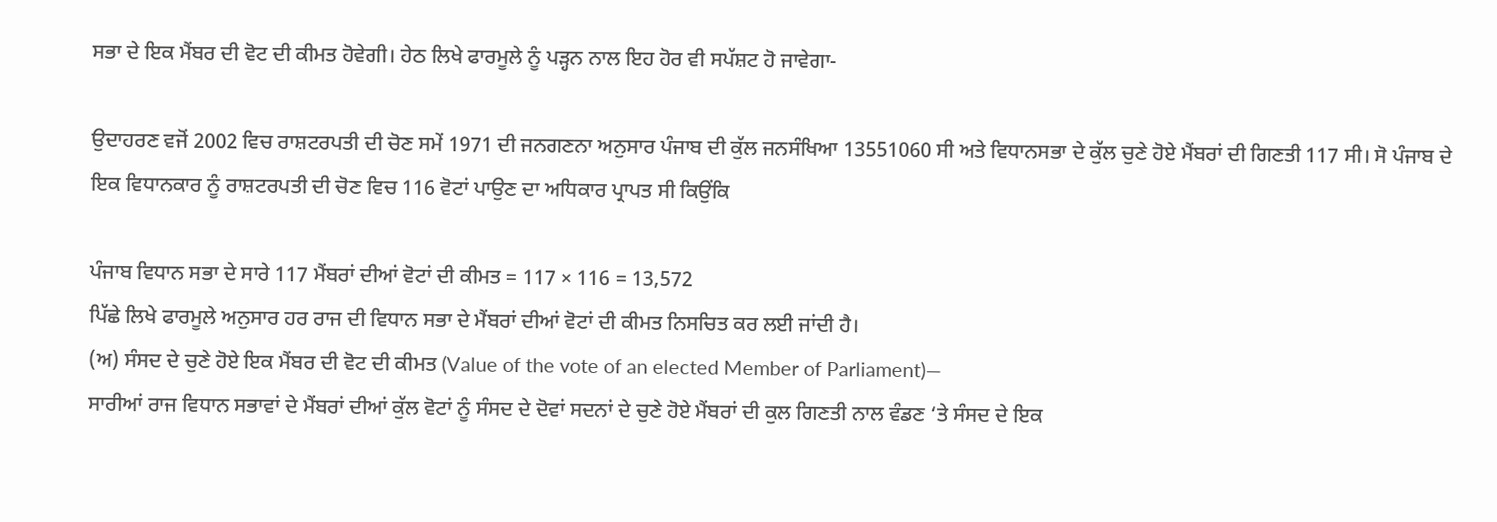ਸਭਾ ਦੇ ਇਕ ਮੈਂਬਰ ਦੀ ਵੋਟ ਦੀ ਕੀਮਤ ਹੋਵੇਗੀ। ਹੇਠ ਲਿਖੇ ਫਾਰਮੂਲੇ ਨੂੰ ਪੜ੍ਹਨ ਨਾਲ ਇਹ ਹੋਰ ਵੀ ਸਪੱਸ਼ਟ ਹੋ ਜਾਵੇਗਾ-

ਉਦਾਹਰਣ ਵਜੋਂ 2002 ਵਿਚ ਰਾਸ਼ਟਰਪਤੀ ਦੀ ਚੋਣ ਸਮੇਂ 1971 ਦੀ ਜਨਗਣਨਾ ਅਨੁਸਾਰ ਪੰਜਾਬ ਦੀ ਕੁੱਲ ਜਨਸੰਖਿਆ 13551060 ਸੀ ਅਤੇ ਵਿਧਾਨਸਭਾ ਦੇ ਕੁੱਲ ਚੁਣੇ ਹੋਏ ਮੈਂਬਰਾਂ ਦੀ ਗਿਣਤੀ 117 ਸੀ। ਸੋ ਪੰਜਾਬ ਦੇ ਇਕ ਵਿਧਾਨਕਾਰ ਨੂੰ ਰਾਸ਼ਟਰਪਤੀ ਦੀ ਚੋਣ ਵਿਚ 116 ਵੋਟਾਂ ਪਾਉਣ ਦਾ ਅਧਿਕਾਰ ਪ੍ਰਾਪਤ ਸੀ ਕਿਉਂਕਿ

ਪੰਜਾਬ ਵਿਧਾਨ ਸਭਾ ਦੇ ਸਾਰੇ 117 ਮੈਂਬਰਾਂ ਦੀਆਂ ਵੋਟਾਂ ਦੀ ਕੀਮਤ = 117 × 116 = 13,572
ਪਿੱਛੇ ਲਿਖੇ ਫਾਰਮੂਲੇ ਅਨੁਸਾਰ ਹਰ ਰਾਜ ਦੀ ਵਿਧਾਨ ਸਭਾ ਦੇ ਮੈਂਬਰਾਂ ਦੀਆਂ ਵੋਟਾਂ ਦੀ ਕੀਮਤ ਨਿਸਚਿਤ ਕਰ ਲਈ ਜਾਂਦੀ ਹੈ।
(ਅ) ਸੰਸਦ ਦੇ ਚੁਣੇ ਹੋਏ ਇਕ ਮੈਂਬਰ ਦੀ ਵੋਟ ਦੀ ਕੀਮਤ (Value of the vote of an elected Member of Parliament)—
ਸਾਰੀਆਂ ਰਾਜ ਵਿਧਾਨ ਸਭਾਵਾਂ ਦੇ ਮੈਂਬਰਾਂ ਦੀਆਂ ਕੁੱਲ ਵੋਟਾਂ ਨੂੰ ਸੰਸਦ ਦੇ ਦੋਵਾਂ ਸਦਨਾਂ ਦੇ ਚੁਣੇ ਹੋਏ ਮੈਂਬਰਾਂ ਦੀ ਕੁਲ ਗਿਣਤੀ ਨਾਲ ਵੰਡਣ ‘ਤੇ ਸੰਸਦ ਦੇ ਇਕ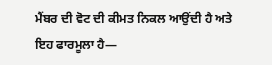ਮੈਂਬਰ ਦੀ ਵੋਟ ਦੀ ਕੀਮਤ ਨਿਕਲ ਆਉਂਦੀ ਹੈ ਅਤੇ ਇਹ ਫਾਰਮੂਲਾ ਹੈ—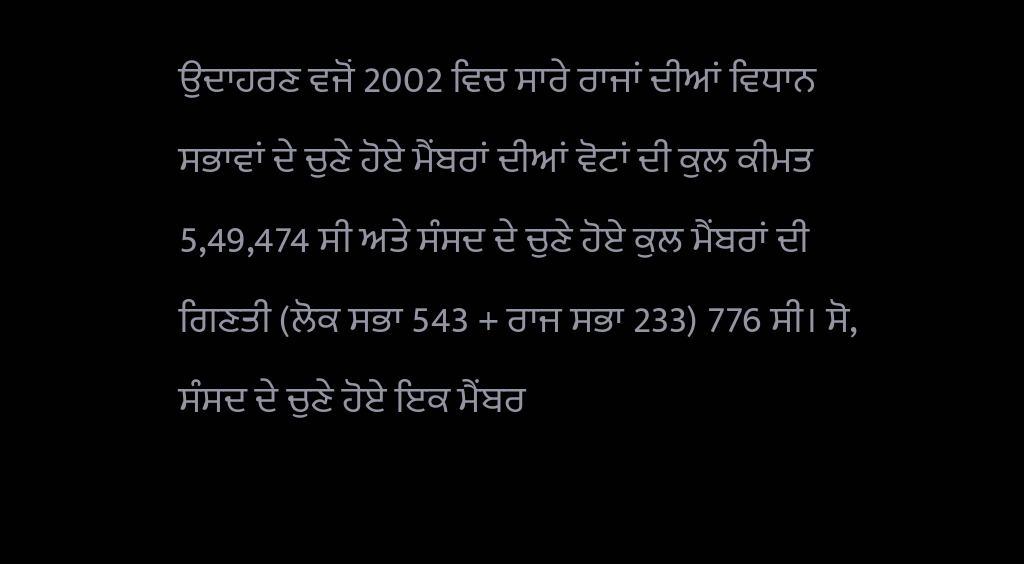ਉਦਾਹਰਣ ਵਜੋਂ 2002 ਵਿਚ ਸਾਰੇ ਰਾਜਾਂ ਦੀਆਂ ਵਿਧਾਨ ਸਭਾਵਾਂ ਦੇ ਚੁਣੇ ਹੋਏ ਮੈਂਬਰਾਂ ਦੀਆਂ ਵੋਟਾਂ ਦੀ ਕੁਲ ਕੀਮਤ 5,49,474 ਸੀ ਅਤੇ ਸੰਸਦ ਦੇ ਚੁਣੇ ਹੋਏ ਕੁਲ ਮੈਂਬਰਾਂ ਦੀ ਗਿਣਤੀ (ਲੋਕ ਸਭਾ 543 + ਰਾਜ ਸਭਾ 233) 776 ਸੀ। ਸੋ, ਸੰਸਦ ਦੇ ਚੁਣੇ ਹੋਏ ਇਕ ਮੈਂਬਰ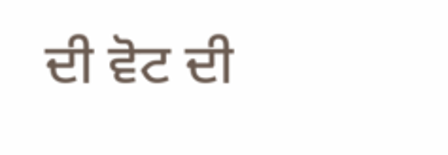ਦੀ ਵੋਟ ਦੀ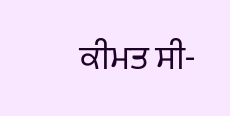ਕੀਮਤ ਸੀ-